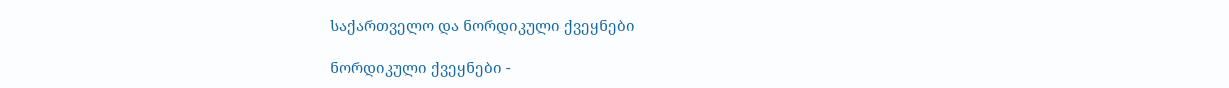საქართველო და ნორდიკული ქვეყნები

ნორდიკული ქვეყნები -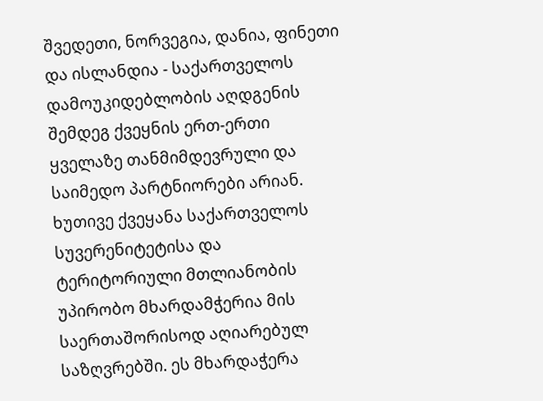შვედეთი, ნორვეგია, დანია, ფინეთი და ისლანდია - საქართველოს დამოუკიდებლობის აღდგენის შემდეგ ქვეყნის ერთ-ერთი ყველაზე თანმიმდევრული და საიმედო პარტნიორები არიან. ხუთივე ქვეყანა საქართველოს სუვერენიტეტისა და ტერიტორიული მთლიანობის უპირობო მხარდამჭერია მის საერთაშორისოდ აღიარებულ საზღვრებში. ეს მხარდაჭერა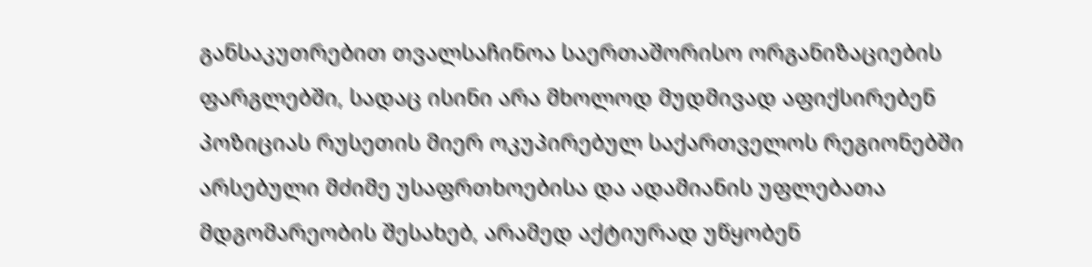განსაკუთრებით თვალსაჩინოა საერთაშორისო ორგანიზაციების ფარგლებში, სადაც ისინი არა მხოლოდ მუდმივად აფიქსირებენ პოზიციას რუსეთის მიერ ოკუპირებულ საქართველოს რეგიონებში არსებული მძიმე უსაფრთხოებისა და ადამიანის უფლებათა მდგომარეობის შესახებ, არამედ აქტიურად უწყობენ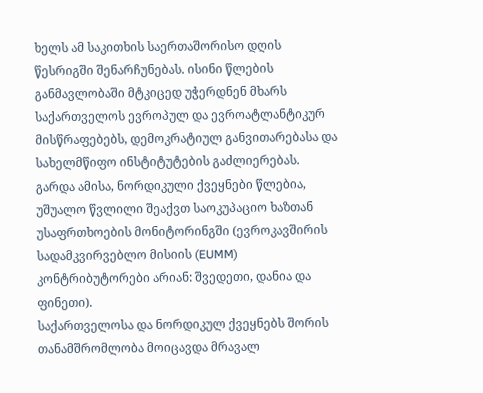ხელს ამ საკითხის საერთაშორისო დღის წესრიგში შენარჩუნებას. ისინი წლების განმავლობაში მტკიცედ უჭერდნენ მხარს საქართველოს ევროპულ და ევროატლანტიკურ მისწრაფებებს, დემოკრატიულ განვითარებასა და სახელმწიფო ინსტიტუტების გაძლიერებას. გარდა ამისა, ნორდიკული ქვეყნები წლებია, უშუალო წვლილი შეაქვთ საოკუპაციო ხაზთან უსაფრთხოების მონიტორინგში (ევროკავშირის სადამკვირვებლო მისიის (EUMM) კონტრიბუტორები არიან: შვედეთი, დანია და ფინეთი).
საქართველოსა და ნორდიკულ ქვეყნებს შორის თანამშრომლობა მოიცავდა მრავალ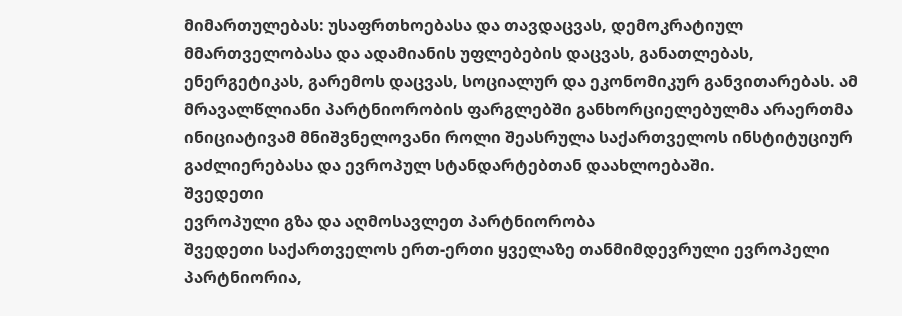მიმართულებას: უსაფრთხოებასა და თავდაცვას, დემოკრატიულ მმართველობასა და ადამიანის უფლებების დაცვას, განათლებას, ენერგეტიკას, გარემოს დაცვას, სოციალურ და ეკონომიკურ განვითარებას. ამ მრავალწლიანი პარტნიორობის ფარგლებში განხორციელებულმა არაერთმა ინიციატივამ მნიშვნელოვანი როლი შეასრულა საქართველოს ინსტიტუციურ გაძლიერებასა და ევროპულ სტანდარტებთან დაახლოებაში.
შვედეთი
ევროპული გზა და აღმოსავლეთ პარტნიორობა
შვედეთი საქართველოს ერთ-ერთი ყველაზე თანმიმდევრული ევროპელი პარტნიორია,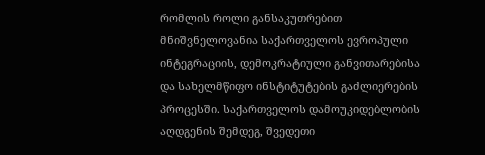რომლის როლი განსაკუთრებით მნიშვნელოვანია საქართველოს ევროპული ინტეგრაციის, დემოკრატიული განვითარებისა და სახელმწიფო ინსტიტუტების გაძლიერების პროცესში. საქართველოს დამოუკიდებლობის აღდგენის შემდეგ, შვედეთი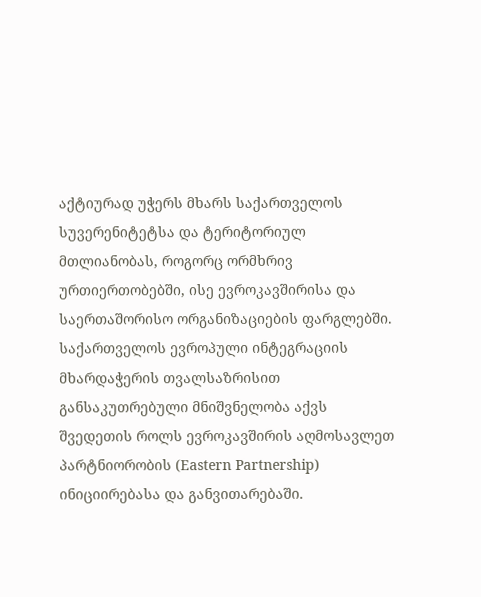აქტიურად უჭერს მხარს საქართველოს სუვერენიტეტსა და ტერიტორიულ მთლიანობას, როგორც ორმხრივ ურთიერთობებში, ისე ევროკავშირისა და საერთაშორისო ორგანიზაციების ფარგლებში.
საქართველოს ევროპული ინტეგრაციის მხარდაჭერის თვალსაზრისით განსაკუთრებული მნიშვნელობა აქვს შვედეთის როლს ევროკავშირის აღმოსავლეთ პარტნიორობის (Eastern Partnership) ინიციირებასა და განვითარებაში.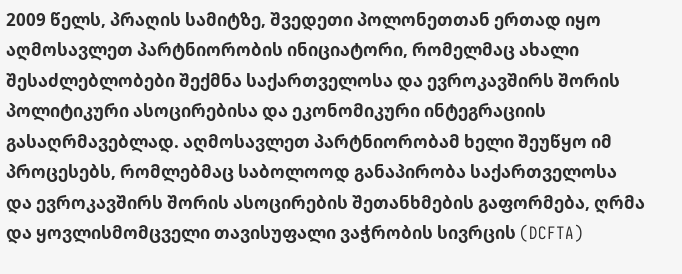2009 წელს, პრაღის სამიტზე, შვედეთი პოლონეთთან ერთად იყო აღმოსავლეთ პარტნიორობის ინიციატორი, რომელმაც ახალი შესაძლებლობები შექმნა საქართველოსა და ევროკავშირს შორის პოლიტიკური ასოცირებისა და ეკონომიკური ინტეგრაციის გასაღრმავებლად. აღმოსავლეთ პარტნიორობამ ხელი შეუწყო იმ პროცესებს, რომლებმაც საბოლოოდ განაპირობა საქართველოსა და ევროკავშირს შორის ასოცირების შეთანხმების გაფორმება, ღრმა და ყოვლისმომცველი თავისუფალი ვაჭრობის სივრცის (DCFTA)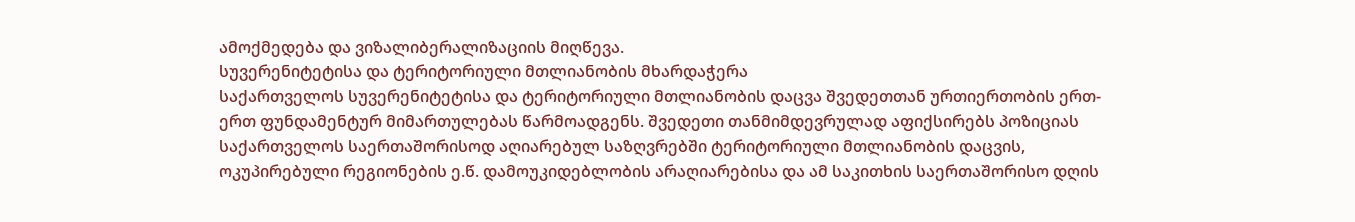ამოქმედება და ვიზალიბერალიზაციის მიღწევა.
სუვერენიტეტისა და ტერიტორიული მთლიანობის მხარდაჭერა
საქართველოს სუვერენიტეტისა და ტერიტორიული მთლიანობის დაცვა შვედეთთან ურთიერთობის ერთ-ერთ ფუნდამენტურ მიმართულებას წარმოადგენს. შვედეთი თანმიმდევრულად აფიქსირებს პოზიციას საქართველოს საერთაშორისოდ აღიარებულ საზღვრებში ტერიტორიული მთლიანობის დაცვის, ოკუპირებული რეგიონების ე.წ. დამოუკიდებლობის არაღიარებისა და ამ საკითხის საერთაშორისო დღის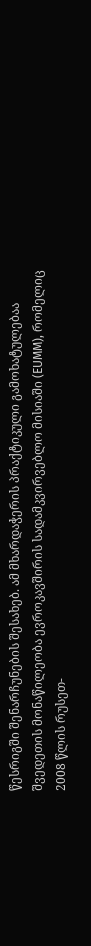წესრიგში შენარჩუნების შესახებ. ამ მხარდაჭერის პრაქტიკული გამოხატულებაა შვედეთის მონაწილეობა ევროკავშირის სადამკვირვებლო მისიაში (EUMM), რომელიც 2008 წლის რუსეთ-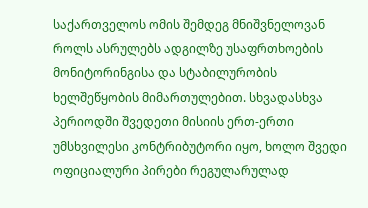საქართველოს ომის შემდეგ მნიშვნელოვან როლს ასრულებს ადგილზე უსაფრთხოების მონიტორინგისა და სტაბილურობის ხელშეწყობის მიმართულებით. სხვადასხვა პერიოდში შვედეთი მისიის ერთ-ერთი უმსხვილესი კონტრიბუტორი იყო, ხოლო შვედი ოფიციალური პირები რეგულარულად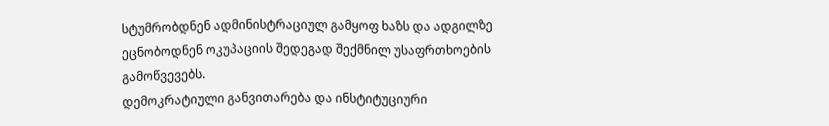სტუმრობდნენ ადმინისტრაციულ გამყოფ ხაზს და ადგილზე ეცნობოდნენ ოკუპაციის შედეგად შექმნილ უსაფრთხოების გამოწვევებს.
დემოკრატიული განვითარება და ინსტიტუციური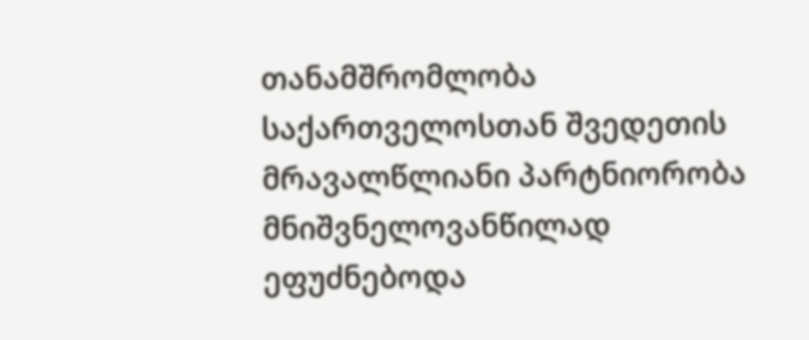თანამშრომლობა
საქართველოსთან შვედეთის მრავალწლიანი პარტნიორობა მნიშვნელოვანწილად ეფუძნებოდა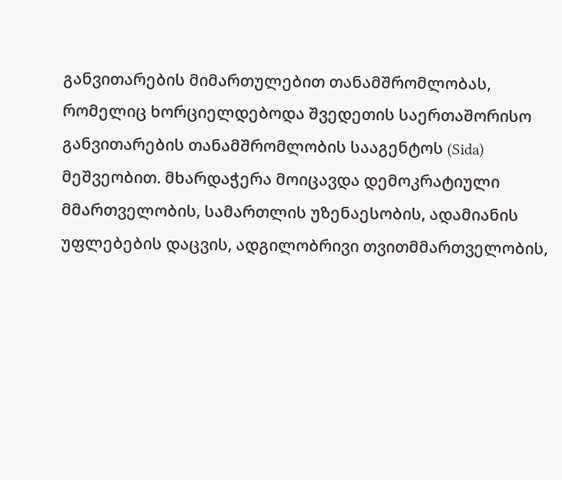განვითარების მიმართულებით თანამშრომლობას, რომელიც ხორციელდებოდა შვედეთის საერთაშორისო განვითარების თანამშრომლობის სააგენტოს (Sida) მეშვეობით. მხარდაჭერა მოიცავდა დემოკრატიული მმართველობის, სამართლის უზენაესობის, ადამიანის უფლებების დაცვის, ადგილობრივი თვითმმართველობის,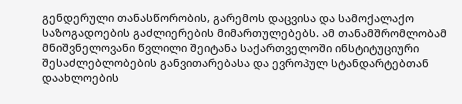გენდერული თანასწორობის, გარემოს დაცვისა და სამოქალაქო საზოგადოების გაძლიერების მიმართულებებს. ამ თანამშრომლობამ მნიშვნელოვანი წვლილი შეიტანა საქართველოში ინსტიტუციური შესაძლებლობების განვითარებასა და ევროპულ სტანდარტებთან დაახლოების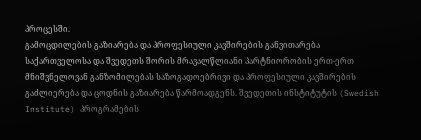პროცესში.
გამოცდილების გაზიარება და პროფესიული კავშირების განვითარება
საქართველოსა და შვედეთს შორის მრავალწლიანი პარტნიორობის ერთ-ერთ მნიშვნელოვან განზომილებას საზოგადოებრივი და პროფესიული კავშირების გაძლიერება და ცოდნის გაზიარება წარმოადგენს. შვედეთის ინსტიტუტის (Swedish Institute) პროგრამების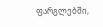ფარგლებში,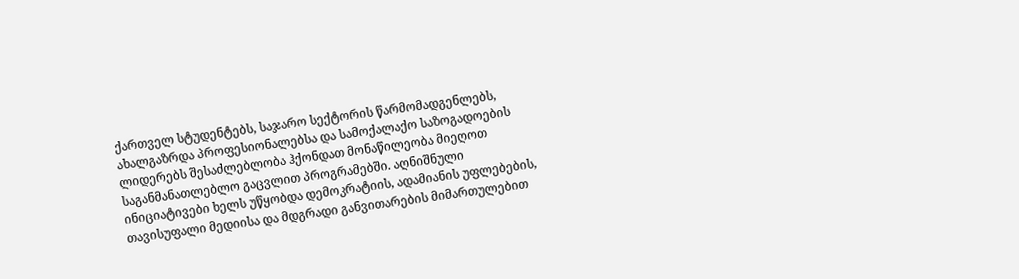ქართველ სტუდენტებს, საჯარო სექტორის წარმომადგენლებს, ახალგაზრდა პროფესიონალებსა და სამოქალაქო საზოგადოების ლიდერებს შესაძლებლობა ჰქონდათ მონაწილეობა მიეღოთ საგანმანათლებლო გაცვლით პროგრამებში. აღნიშნული ინიციატივები ხელს უწყობდა დემოკრატიის, ადამიანის უფლებების, თავისუფალი მედიისა და მდგრადი განვითარების მიმართულებით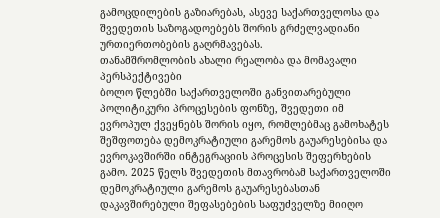გამოცდილების გაზიარებას, ასევე საქართველოსა და შვედეთის საზოგადოებებს შორის გრძელვადიანი ურთიერთობების გაღრმავებას.
თანამშრომლობის ახალი რეალობა და მომავალი პერსპექტივები
ბოლო წლებში საქართველოში განვითარებული პოლიტიკური პროცესების ფონზე, შვედეთი იმ ევროპულ ქვეყნებს შორის იყო, რომლებმაც გამოხატეს შეშფოთება დემოკრატიული გარემოს გაუარესებისა და ევროკავშირში ინტეგრაციის პროცესის შეფერხების გამო. 2025 წელს შვედეთის მთავრობამ საქართველოში დემოკრატიული გარემოს გაუარესებასთან დაკავშირებული შეფასებების საფუძველზე მიიღო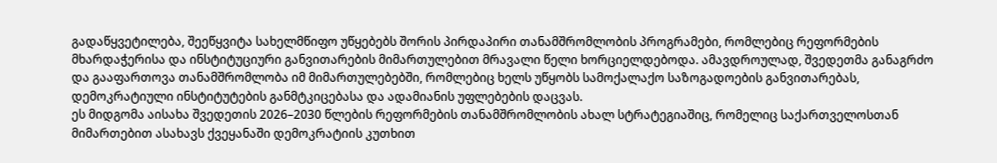გადაწყვეტილება, შეეწყვიტა სახელმწიფო უწყებებს შორის პირდაპირი თანამშრომლობის პროგრამები, რომლებიც რეფორმების მხარდაჭერისა და ინსტიტუციური განვითარების მიმართულებით მრავალი წელი ხორციელდებოდა. ამავდროულად, შვედეთმა განაგრძო და გააფართოვა თანამშრომლობა იმ მიმართულებებში, რომლებიც ხელს უწყობს სამოქალაქო საზოგადოების განვითარებას, დემოკრატიული ინსტიტუტების განმტკიცებასა და ადამიანის უფლებების დაცვას.
ეს მიდგომა აისახა შვედეთის 2026–2030 წლების რეფორმების თანამშრომლობის ახალ სტრატეგიაშიც, რომელიც საქართველოსთან მიმართებით ასახავს ქვეყანაში დემოკრატიის კუთხით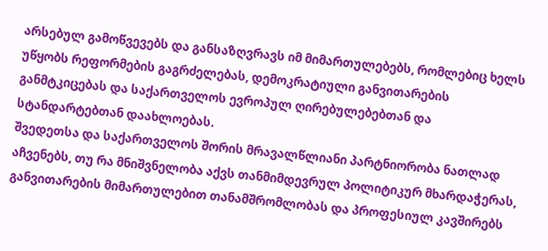არსებულ გამოწვევებს და განსაზღვრავს იმ მიმართულებებს, რომლებიც ხელს უწყობს რეფორმების გაგრძელებას, დემოკრატიული განვითარების განმტკიცებას და საქართველოს ევროპულ ღირებულებებთან და სტანდარტებთან დაახლოებას.
შვედეთსა და საქართველოს შორის მრავალწლიანი პარტნიორობა ნათლად აჩვენებს, თუ რა მნიშვნელობა აქვს თანმიმდევრულ პოლიტიკურ მხარდაჭერას, განვითარების მიმართულებით თანამშრომლობას და პროფესიულ კავშირებს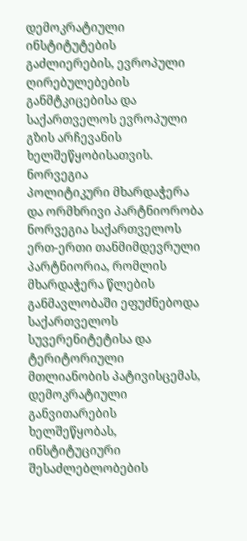დემოკრატიული ინსტიტუტების გაძლიერების, ევროპული ღირებულებების განმტკიცებისა და საქართველოს ევროპული გზის არჩევანის ხელშეწყობისათვის.
ნორვეგია
პოლიტიკური მხარდაჭერა და ორმხრივი პარტნიორობა
ნორვეგია საქართველოს ერთ-ერთი თანმიმდევრული პარტნიორია, რომლის მხარდაჭერა წლების განმავლობაში ეფუძნებოდა საქართველოს სუვერენიტეტისა და ტერიტორიული მთლიანობის პატივისცემას, დემოკრატიული განვითარების ხელშეწყობას, ინსტიტუციური შესაძლებლობების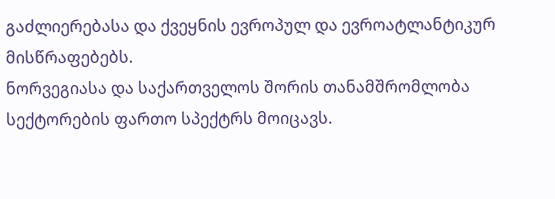გაძლიერებასა და ქვეყნის ევროპულ და ევროატლანტიკურ მისწრაფებებს.
ნორვეგიასა და საქართველოს შორის თანამშრომლობა სექტორების ფართო სპექტრს მოიცავს.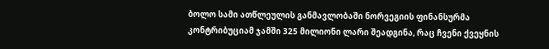ბოლო სამი ათწლეულის განმავლობაში ნორვეგიის ფინანსურმა კონტრიბუციამ ჯამში 325 მილიონი ლარი შეადგინა, რაც ჩვენი ქვეყნის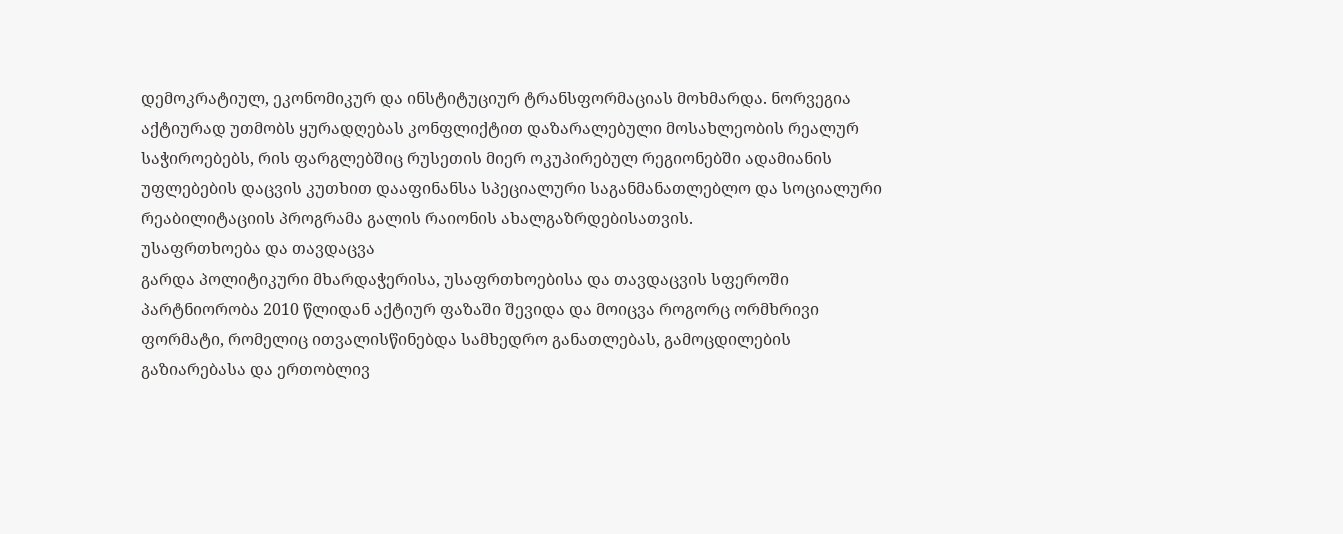დემოკრატიულ, ეკონომიკურ და ინსტიტუციურ ტრანსფორმაციას მოხმარდა. ნორვეგია აქტიურად უთმობს ყურადღებას კონფლიქტით დაზარალებული მოსახლეობის რეალურ საჭიროებებს, რის ფარგლებშიც რუსეთის მიერ ოკუპირებულ რეგიონებში ადამიანის უფლებების დაცვის კუთხით დააფინანსა სპეციალური საგანმანათლებლო და სოციალური რეაბილიტაციის პროგრამა გალის რაიონის ახალგაზრდებისათვის.
უსაფრთხოება და თავდაცვა
გარდა პოლიტიკური მხარდაჭერისა, უსაფრთხოებისა და თავდაცვის სფეროში პარტნიორობა 2010 წლიდან აქტიურ ფაზაში შევიდა და მოიცვა როგორც ორმხრივი ფორმატი, რომელიც ითვალისწინებდა სამხედრო განათლებას, გამოცდილების გაზიარებასა და ერთობლივ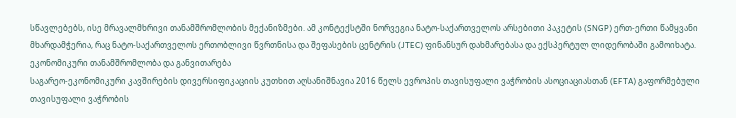სწავლებებს, ისე მრავალმხრივი თანამშრომლობის მექანიზმები. ამ კონტექსტში ნორვეგია ნატო-საქართველოს არსებითი პაკეტის (SNGP) ერთ-ერთი წამყვანი მხარდამჭერია, რაც ნატო-საქართველოს ერთობლივი წვრთნისა და შეფასების ცენტრის (JTEC) ფინანსურ დახმარებასა და ექსპერტულ ლიდერობაში გამოიხატა.
ეკონომიკური თანამშრომლობა და განვითარება
საგარეო-ეკონომიკური კავშირების დივერსიფიკაციის კუთხით აღსანიშნავია 2016 წელს ევროპის თავისუფალი ვაჭრობის ასოციაციასთან (EFTA) გაფორმებული თავისუფალი ვაჭრობის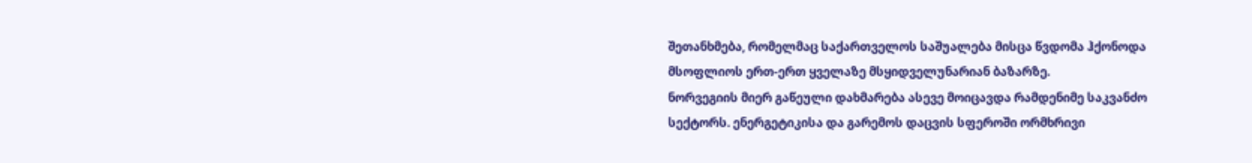შეთანხმება, რომელმაც საქართველოს საშუალება მისცა წვდომა ჰქონოდა მსოფლიოს ერთ-ერთ ყველაზე მსყიდველუნარიან ბაზარზე.
ნორვეგიის მიერ გაწეული დახმარება ასევე მოიცავდა რამდენიმე საკვანძო სექტორს. ენერგეტიკისა და გარემოს დაცვის სფეროში ორმხრივი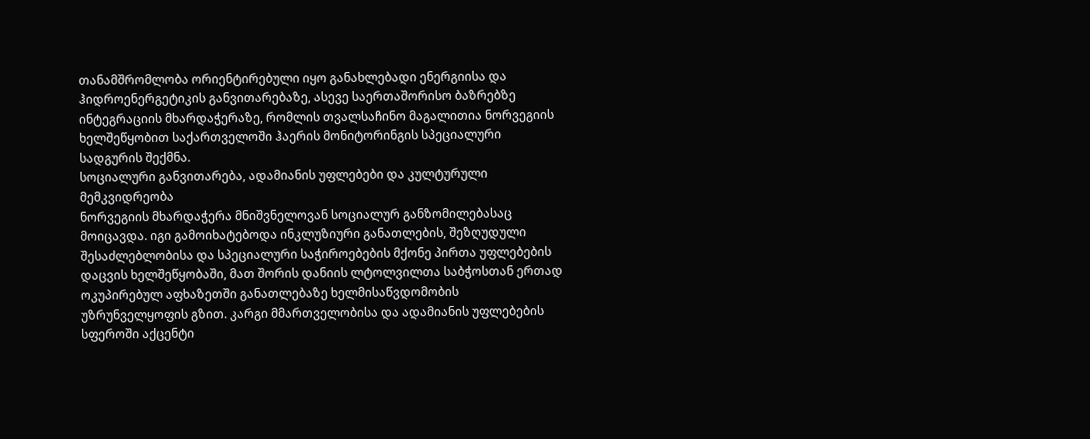თანამშრომლობა ორიენტირებული იყო განახლებადი ენერგიისა და ჰიდროენერგეტიკის განვითარებაზე, ასევე საერთაშორისო ბაზრებზე ინტეგრაციის მხარდაჭერაზე, რომლის თვალსაჩინო მაგალითია ნორვეგიის ხელშეწყობით საქართველოში ჰაერის მონიტორინგის სპეციალური სადგურის შექმნა.
სოციალური განვითარება, ადამიანის უფლებები და კულტურული მემკვიდრეობა
ნორვეგიის მხარდაჭერა მნიშვნელოვან სოციალურ განზომილებასაც მოიცავდა. იგი გამოიხატებოდა ინკლუზიური განათლების, შეზღუდული შესაძლებლობისა და სპეციალური საჭიროებების მქონე პირთა უფლებების დაცვის ხელშეწყობაში, მათ შორის დანიის ლტოლვილთა საბჭოსთან ერთად ოკუპირებულ აფხაზეთში განათლებაზე ხელმისაწვდომობის უზრუნველყოფის გზით. კარგი მმართველობისა და ადამიანის უფლებების სფეროში აქცენტი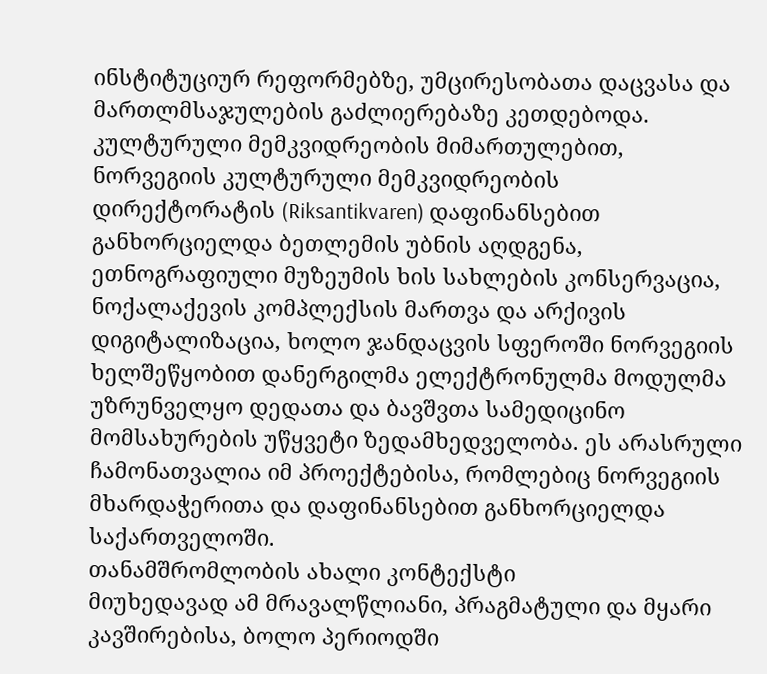ინსტიტუციურ რეფორმებზე, უმცირესობათა დაცვასა და მართლმსაჯულების გაძლიერებაზე კეთდებოდა.
კულტურული მემკვიდრეობის მიმართულებით, ნორვეგიის კულტურული მემკვიდრეობის დირექტორატის (Riksantikvaren) დაფინანსებით განხორციელდა ბეთლემის უბნის აღდგენა, ეთნოგრაფიული მუზეუმის ხის სახლების კონსერვაცია, ნოქალაქევის კომპლექსის მართვა და არქივის დიგიტალიზაცია, ხოლო ჯანდაცვის სფეროში ნორვეგიის ხელშეწყობით დანერგილმა ელექტრონულმა მოდულმა უზრუნველყო დედათა და ბავშვთა სამედიცინო მომსახურების უწყვეტი ზედამხედველობა. ეს არასრული ჩამონათვალია იმ პროექტებისა, რომლებიც ნორვეგიის მხარდაჭერითა და დაფინანსებით განხორციელდა საქართველოში.
თანამშრომლობის ახალი კონტექსტი
მიუხედავად ამ მრავალწლიანი, პრაგმატული და მყარი კავშირებისა, ბოლო პერიოდში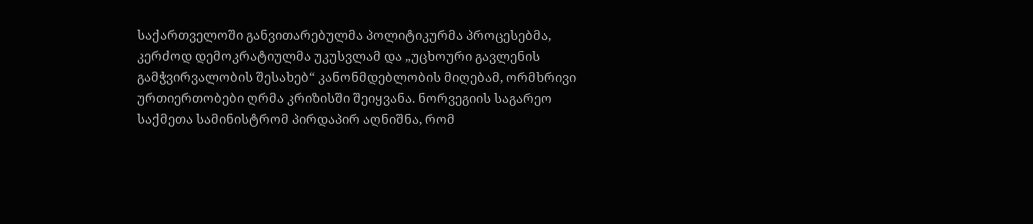საქართველოში განვითარებულმა პოლიტიკურმა პროცესებმა, კერძოდ დემოკრატიულმა უკუსვლამ და „უცხოური გავლენის გამჭვირვალობის შესახებ“ კანონმდებლობის მიღებამ, ორმხრივი ურთიერთობები ღრმა კრიზისში შეიყვანა. ნორვეგიის საგარეო საქმეთა სამინისტრომ პირდაპირ აღნიშნა, რომ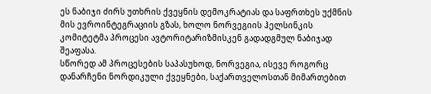ეს ნაბიჯი ძირს უთხრის ქვეყნის დემოკრატიას და საფრთხეს უქმნის მის ევროინტეგრაციის გზას, ხოლო ნორვეგიის ჰელსინკის კომიტეტმა პროცესი ავტორიტარიზმისკენ გადადგმულ ნაბიჯად შეაფასა.
სწორედ ამ პროცესების საპასუხოდ, ნორვეგია, ისევე როგორც დანარჩენი ნორდიკული ქვეყნები, საქართველოსთან მიმართებით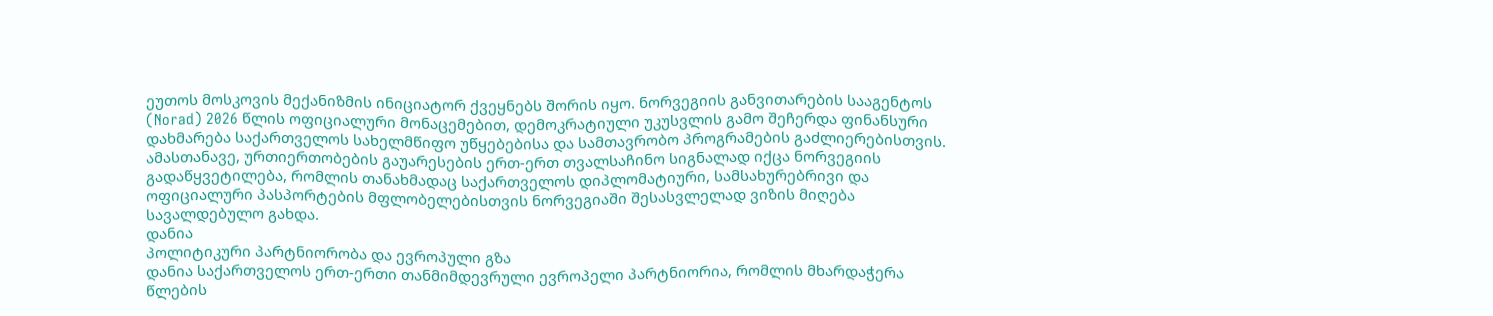ეუთოს მოსკოვის მექანიზმის ინიციატორ ქვეყნებს შორის იყო. ნორვეგიის განვითარების სააგენტოს (Norad) 2026 წლის ოფიციალური მონაცემებით, დემოკრატიული უკუსვლის გამო შეჩერდა ფინანსური დახმარება საქართველოს სახელმწიფო უწყებებისა და სამთავრობო პროგრამების გაძლიერებისთვის.
ამასთანავე, ურთიერთობების გაუარესების ერთ-ერთ თვალსაჩინო სიგნალად იქცა ნორვეგიის გადაწყვეტილება, რომლის თანახმადაც საქართველოს დიპლომატიური, სამსახურებრივი და ოფიციალური პასპორტების მფლობელებისთვის ნორვეგიაში შესასვლელად ვიზის მიღება სავალდებულო გახდა.
დანია
პოლიტიკური პარტნიორობა და ევროპული გზა
დანია საქართველოს ერთ-ერთი თანმიმდევრული ევროპელი პარტნიორია, რომლის მხარდაჭერა წლების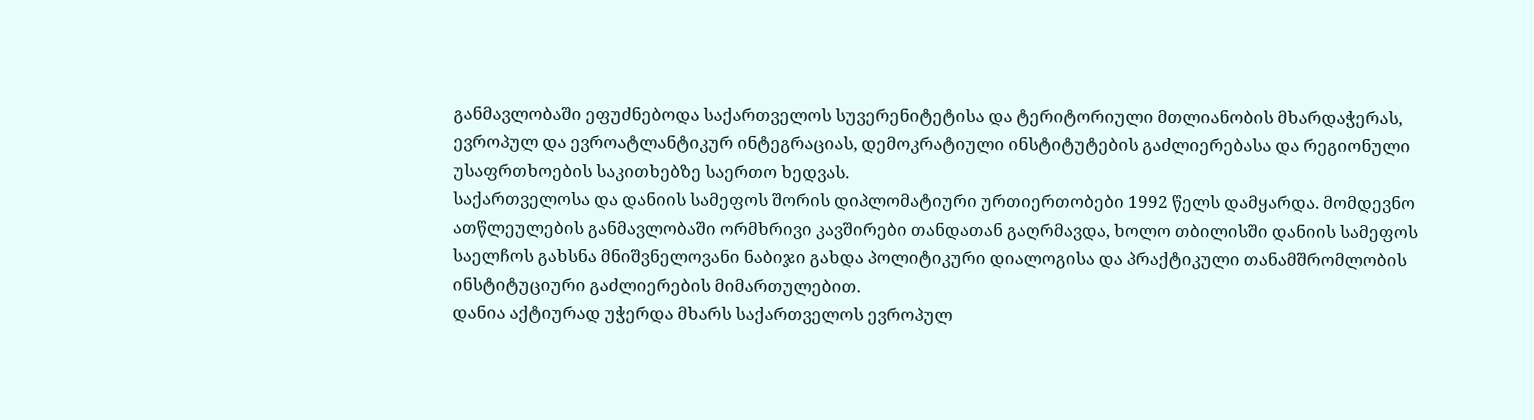განმავლობაში ეფუძნებოდა საქართველოს სუვერენიტეტისა და ტერიტორიული მთლიანობის მხარდაჭერას, ევროპულ და ევროატლანტიკურ ინტეგრაციას, დემოკრატიული ინსტიტუტების გაძლიერებასა და რეგიონული უსაფრთხოების საკითხებზე საერთო ხედვას.
საქართველოსა და დანიის სამეფოს შორის დიპლომატიური ურთიერთობები 1992 წელს დამყარდა. მომდევნო ათწლეულების განმავლობაში ორმხრივი კავშირები თანდათან გაღრმავდა, ხოლო თბილისში დანიის სამეფოს საელჩოს გახსნა მნიშვნელოვანი ნაბიჯი გახდა პოლიტიკური დიალოგისა და პრაქტიკული თანამშრომლობის ინსტიტუციური გაძლიერების მიმართულებით.
დანია აქტიურად უჭერდა მხარს საქართველოს ევროპულ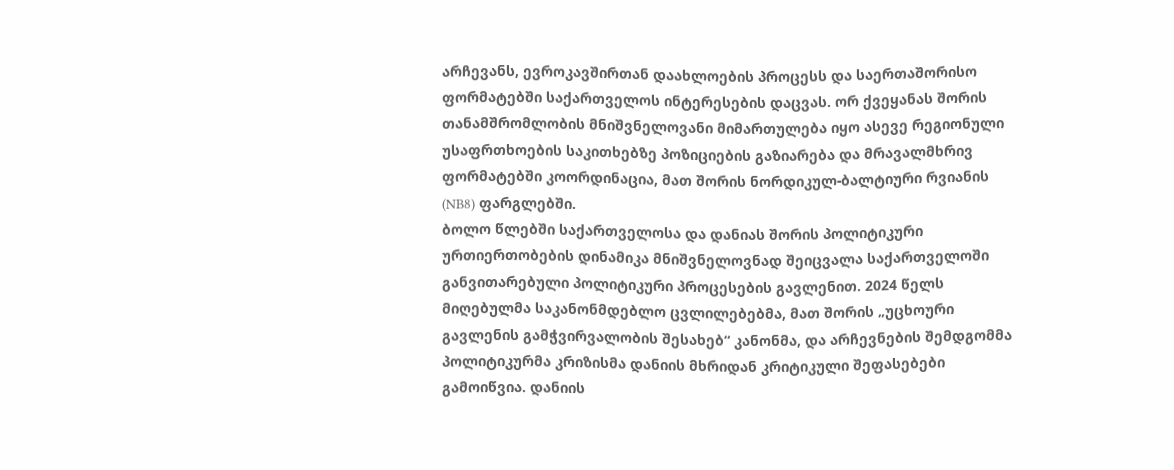არჩევანს, ევროკავშირთან დაახლოების პროცესს და საერთაშორისო ფორმატებში საქართველოს ინტერესების დაცვას. ორ ქვეყანას შორის თანამშრომლობის მნიშვნელოვანი მიმართულება იყო ასევე რეგიონული უსაფრთხოების საკითხებზე პოზიციების გაზიარება და მრავალმხრივ ფორმატებში კოორდინაცია, მათ შორის ნორდიკულ-ბალტიური რვიანის (NB8) ფარგლებში.
ბოლო წლებში საქართველოსა და დანიას შორის პოლიტიკური ურთიერთობების დინამიკა მნიშვნელოვნად შეიცვალა საქართველოში განვითარებული პოლიტიკური პროცესების გავლენით. 2024 წელს მიღებულმა საკანონმდებლო ცვლილებებმა, მათ შორის „უცხოური გავლენის გამჭვირვალობის შესახებ“ კანონმა, და არჩევნების შემდგომმა პოლიტიკურმა კრიზისმა დანიის მხრიდან კრიტიკული შეფასებები გამოიწვია. დანიის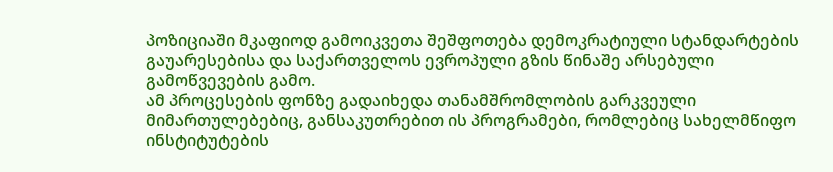პოზიციაში მკაფიოდ გამოიკვეთა შეშფოთება დემოკრატიული სტანდარტების გაუარესებისა და საქართველოს ევროპული გზის წინაშე არსებული გამოწვევების გამო.
ამ პროცესების ფონზე გადაიხედა თანამშრომლობის გარკვეული მიმართულებებიც, განსაკუთრებით ის პროგრამები, რომლებიც სახელმწიფო ინსტიტუტების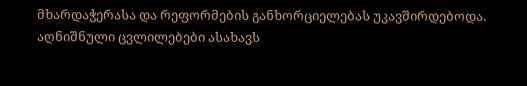მხარდაჭერასა და რეფორმების განხორციელებას უკავშირდებოდა. აღნიშნული ცვლილებები ასახავს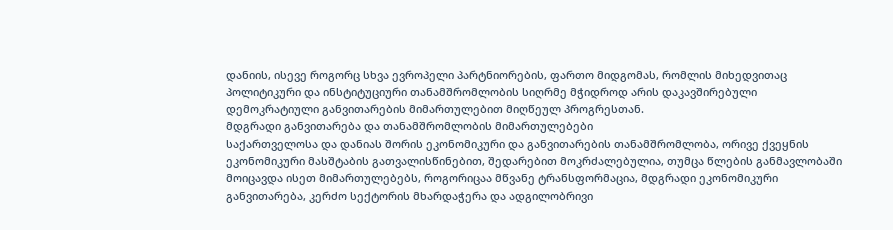დანიის, ისევე როგორც სხვა ევროპელი პარტნიორების, ფართო მიდგომას, რომლის მიხედვითაც პოლიტიკური და ინსტიტუციური თანამშრომლობის სიღრმე მჭიდროდ არის დაკავშირებული დემოკრატიული განვითარების მიმართულებით მიღწეულ პროგრესთან.
მდგრადი განვითარება და თანამშრომლობის მიმართულებები
საქართველოსა და დანიას შორის ეკონომიკური და განვითარების თანამშრომლობა, ორივე ქვეყნის ეკონომიკური მასშტაბის გათვალისწინებით, შედარებით მოკრძალებულია, თუმცა წლების განმავლობაში მოიცავდა ისეთ მიმართულებებს, როგორიცაა მწვანე ტრანსფორმაცია, მდგრადი ეკონომიკური განვითარება, კერძო სექტორის მხარდაჭერა და ადგილობრივი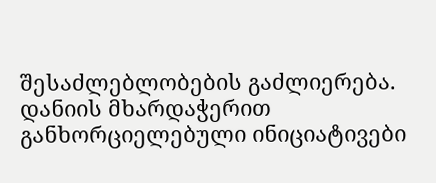შესაძლებლობების გაძლიერება.
დანიის მხარდაჭერით განხორციელებული ინიციატივები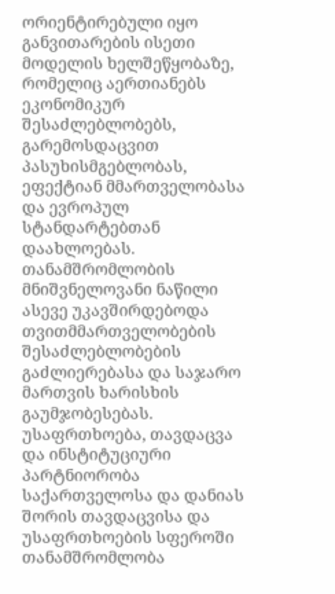ორიენტირებული იყო განვითარების ისეთი მოდელის ხელშეწყობაზე, რომელიც აერთიანებს ეკონომიკურ შესაძლებლობებს, გარემოსდაცვით პასუხისმგებლობას, ეფექტიან მმართველობასა და ევროპულ სტანდარტებთან დაახლოებას. თანამშრომლობის მნიშვნელოვანი ნაწილი ასევე უკავშირდებოდა თვითმმართველობების შესაძლებლობების გაძლიერებასა და საჯარო მართვის ხარისხის გაუმჯობესებას.
უსაფრთხოება, თავდაცვა და ინსტიტუციური პარტნიორობა
საქართველოსა და დანიას შორის თავდაცვისა და უსაფრთხოების სფეროში თანამშრომლობა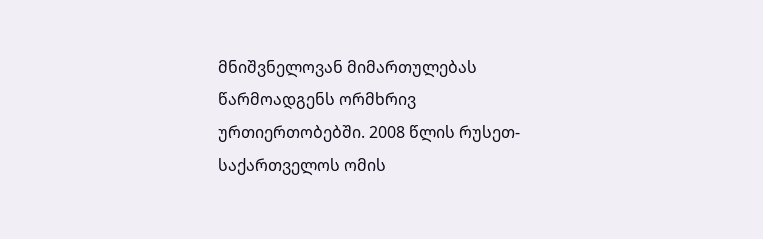მნიშვნელოვან მიმართულებას წარმოადგენს ორმხრივ ურთიერთობებში. 2008 წლის რუსეთ-საქართველოს ომის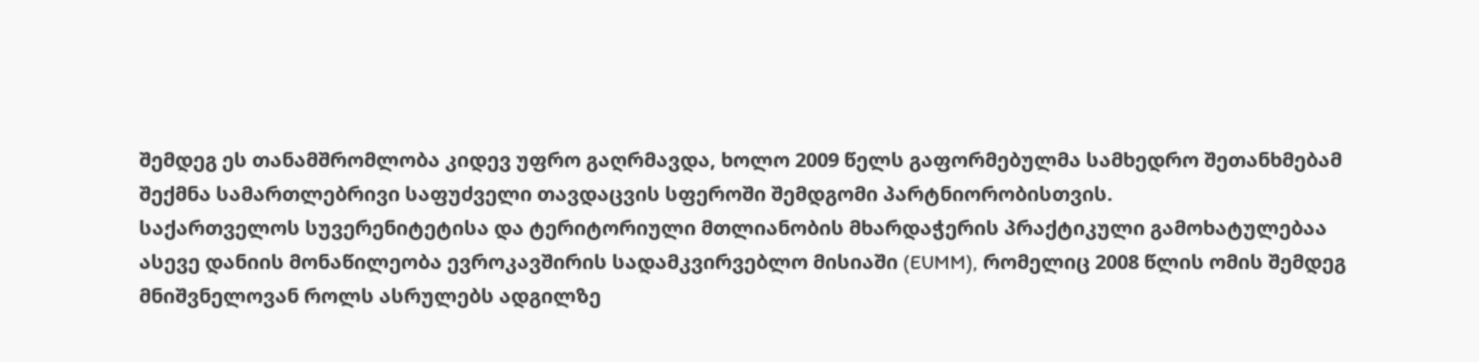შემდეგ ეს თანამშრომლობა კიდევ უფრო გაღრმავდა, ხოლო 2009 წელს გაფორმებულმა სამხედრო შეთანხმებამ შექმნა სამართლებრივი საფუძველი თავდაცვის სფეროში შემდგომი პარტნიორობისთვის.
საქართველოს სუვერენიტეტისა და ტერიტორიული მთლიანობის მხარდაჭერის პრაქტიკული გამოხატულებაა ასევე დანიის მონაწილეობა ევროკავშირის სადამკვირვებლო მისიაში (EUMM), რომელიც 2008 წლის ომის შემდეგ მნიშვნელოვან როლს ასრულებს ადგილზე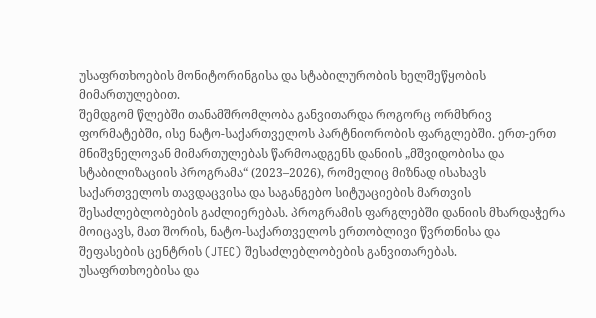უსაფრთხოების მონიტორინგისა და სტაბილურობის ხელშეწყობის მიმართულებით.
შემდგომ წლებში თანამშრომლობა განვითარდა როგორც ორმხრივ ფორმატებში, ისე ნატო-საქართველოს პარტნიორობის ფარგლებში. ერთ-ერთ მნიშვნელოვან მიმართულებას წარმოადგენს დანიის „მშვიდობისა და სტაბილიზაციის პროგრამა“ (2023–2026), რომელიც მიზნად ისახავს საქართველოს თავდაცვისა და საგანგებო სიტუაციების მართვის შესაძლებლობების გაძლიერებას. პროგრამის ფარგლებში დანიის მხარდაჭერა მოიცავს, მათ შორის, ნატო-საქართველოს ერთობლივი წვრთნისა და შეფასების ცენტრის (JTEC) შესაძლებლობების განვითარებას.
უსაფრთხოებისა და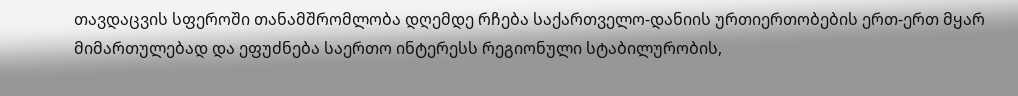თავდაცვის სფეროში თანამშრომლობა დღემდე რჩება საქართველო-დანიის ურთიერთობების ერთ-ერთ მყარ მიმართულებად და ეფუძნება საერთო ინტერესს რეგიონული სტაბილურობის,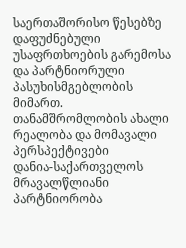საერთაშორისო წესებზე დაფუძნებული უსაფრთხოების გარემოსა და პარტნიორული პასუხისმგებლობის მიმართ.
თანამშრომლობის ახალი რეალობა და მომავალი პერსპექტივები
დანია-საქართველოს მრავალწლიანი პარტნიორობა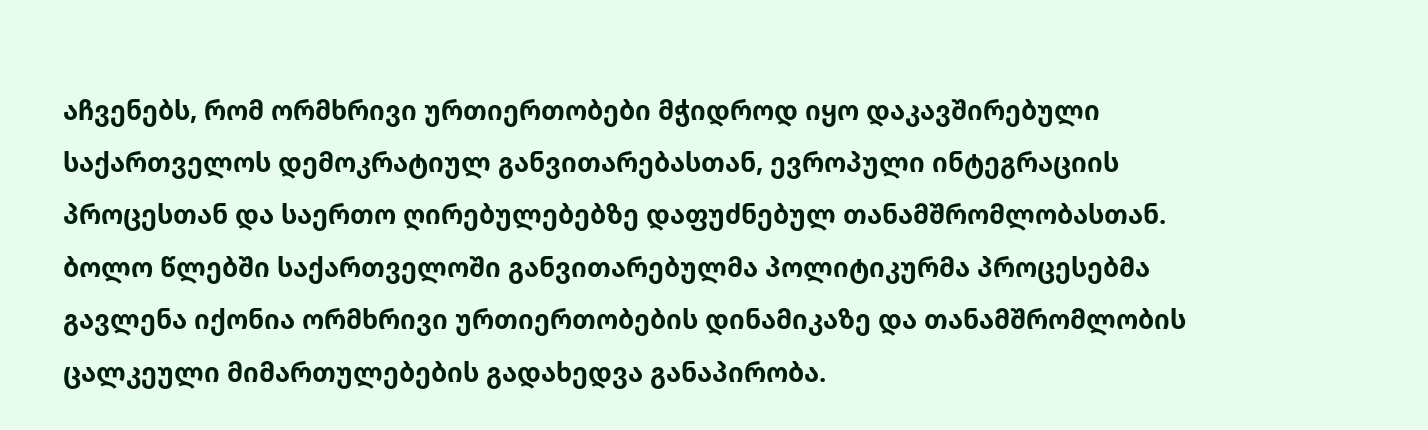აჩვენებს, რომ ორმხრივი ურთიერთობები მჭიდროდ იყო დაკავშირებული საქართველოს დემოკრატიულ განვითარებასთან, ევროპული ინტეგრაციის პროცესთან და საერთო ღირებულებებზე დაფუძნებულ თანამშრომლობასთან.
ბოლო წლებში საქართველოში განვითარებულმა პოლიტიკურმა პროცესებმა გავლენა იქონია ორმხრივი ურთიერთობების დინამიკაზე და თანამშრომლობის ცალკეული მიმართულებების გადახედვა განაპირობა.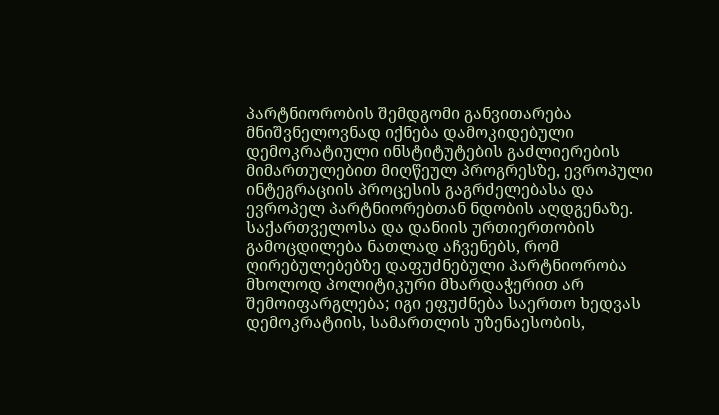პარტნიორობის შემდგომი განვითარება მნიშვნელოვნად იქნება დამოკიდებული დემოკრატიული ინსტიტუტების გაძლიერების მიმართულებით მიღწეულ პროგრესზე, ევროპული ინტეგრაციის პროცესის გაგრძელებასა და ევროპელ პარტნიორებთან ნდობის აღდგენაზე.
საქართველოსა და დანიის ურთიერთობის გამოცდილება ნათლად აჩვენებს, რომ ღირებულებებზე დაფუძნებული პარტნიორობა მხოლოდ პოლიტიკური მხარდაჭერით არ შემოიფარგლება; იგი ეფუძნება საერთო ხედვას დემოკრატიის, სამართლის უზენაესობის,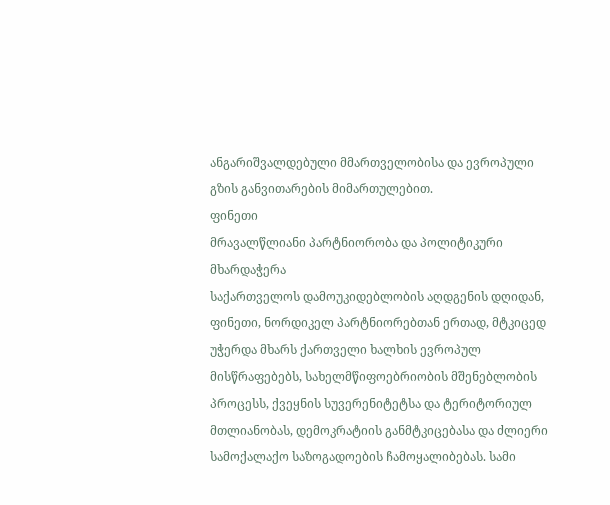ანგარიშვალდებული მმართველობისა და ევროპული გზის განვითარების მიმართულებით.
ფინეთი
მრავალწლიანი პარტნიორობა და პოლიტიკური მხარდაჭერა
საქართველოს დამოუკიდებლობის აღდგენის დღიდან, ფინეთი, ნორდიკელ პარტნიორებთან ერთად, მტკიცედ უჭერდა მხარს ქართველი ხალხის ევროპულ მისწრაფებებს, სახელმწიფოებრიობის მშენებლობის პროცესს, ქვეყნის სუვერენიტეტსა და ტერიტორიულ მთლიანობას, დემოკრატიის განმტკიცებასა და ძლიერი სამოქალაქო საზოგადოების ჩამოყალიბებას. სამი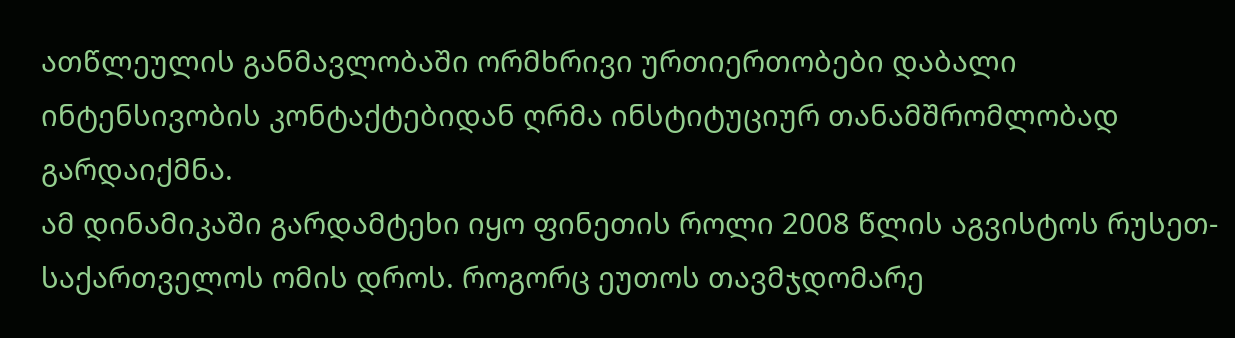ათწლეულის განმავლობაში ორმხრივი ურთიერთობები დაბალი ინტენსივობის კონტაქტებიდან ღრმა ინსტიტუციურ თანამშრომლობად გარდაიქმნა.
ამ დინამიკაში გარდამტეხი იყო ფინეთის როლი 2008 წლის აგვისტოს რუსეთ-საქართველოს ომის დროს. როგორც ეუთოს თავმჯდომარე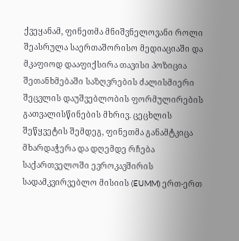ქვეყანამ, ფინეთმა მნიშვნელოვანი როლი შეასრულა საერთაშორისო მედიაციაში და მკაფიოდ დააფიქსირა თავისი პოზიცია შეთანხმებაში საზღვრების ძალისმიერი შეცვლის დაუშვებლობის ფორმულირების გათვალისწინების მხრივ. ცეცხლის შეწყვეტის შემდეგ, ფინეთმა განამტკიცა მხარდაჭერა და დღემდე რჩება საქართველოში ევროკავშირის სადამკვირვებლო მისიის (EUMM) ერთ-ერთ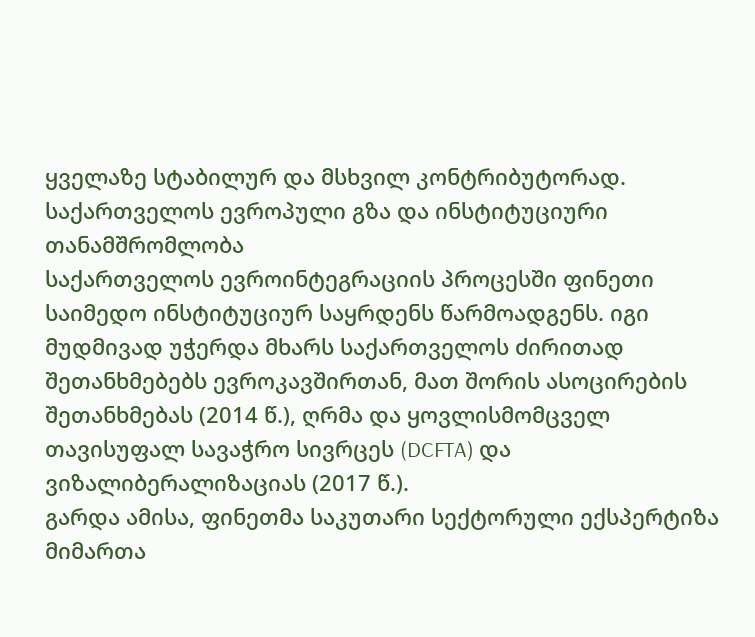ყველაზე სტაბილურ და მსხვილ კონტრიბუტორად.
საქართველოს ევროპული გზა და ინსტიტუციური თანამშრომლობა
საქართველოს ევროინტეგრაციის პროცესში ფინეთი საიმედო ინსტიტუციურ საყრდენს წარმოადგენს. იგი მუდმივად უჭერდა მხარს საქართველოს ძირითად შეთანხმებებს ევროკავშირთან, მათ შორის ასოცირების შეთანხმებას (2014 წ.), ღრმა და ყოვლისმომცველ თავისუფალ სავაჭრო სივრცეს (DCFTA) და ვიზალიბერალიზაციას (2017 წ.).
გარდა ამისა, ფინეთმა საკუთარი სექტორული ექსპერტიზა მიმართა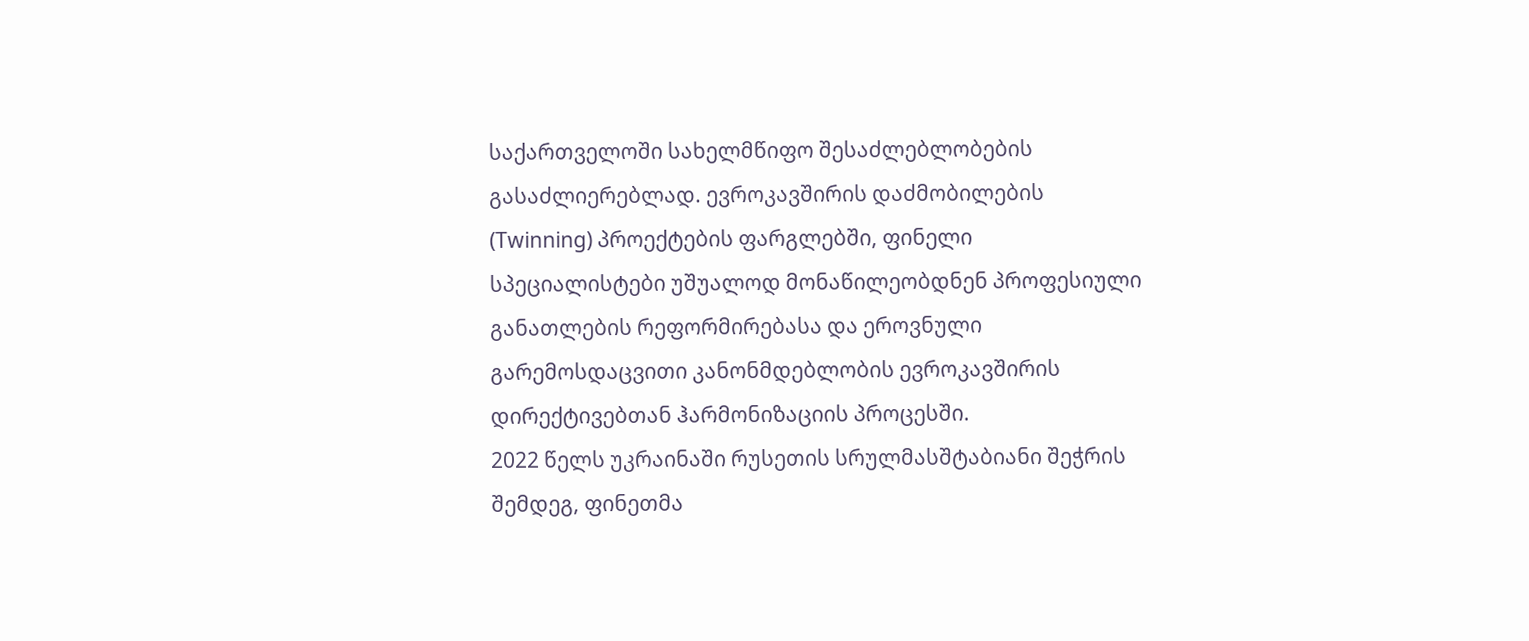საქართველოში სახელმწიფო შესაძლებლობების გასაძლიერებლად. ევროკავშირის დაძმობილების (Twinning) პროექტების ფარგლებში, ფინელი სპეციალისტები უშუალოდ მონაწილეობდნენ პროფესიული განათლების რეფორმირებასა და ეროვნული გარემოსდაცვითი კანონმდებლობის ევროკავშირის დირექტივებთან ჰარმონიზაციის პროცესში.
2022 წელს უკრაინაში რუსეთის სრულმასშტაბიანი შეჭრის შემდეგ, ფინეთმა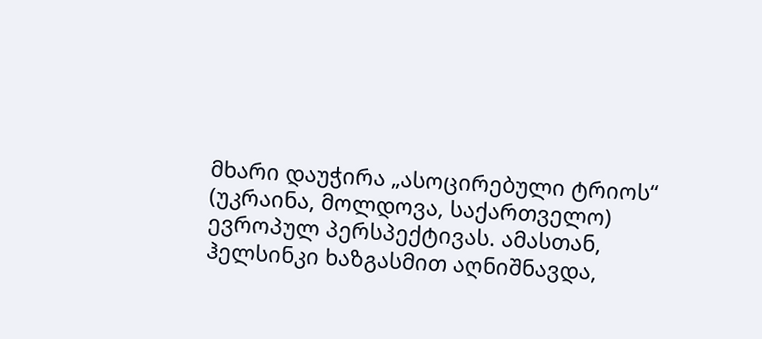მხარი დაუჭირა „ასოცირებული ტრიოს“ (უკრაინა, მოლდოვა, საქართველო) ევროპულ პერსპექტივას. ამასთან, ჰელსინკი ხაზგასმით აღნიშნავდა,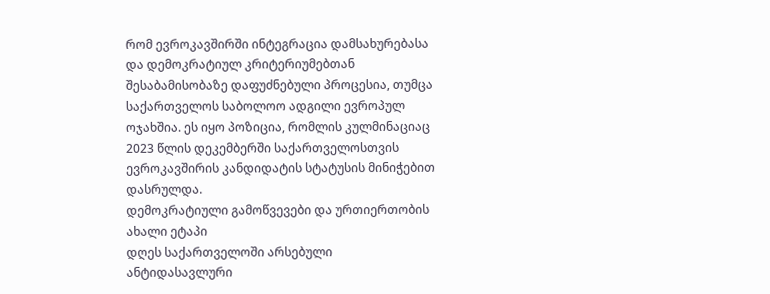რომ ევროკავშირში ინტეგრაცია დამსახურებასა და დემოკრატიულ კრიტერიუმებთან შესაბამისობაზე დაფუძნებული პროცესია, თუმცა საქართველოს საბოლოო ადგილი ევროპულ ოჯახშია. ეს იყო პოზიცია, რომლის კულმინაციაც 2023 წლის დეკემბერში საქართველოსთვის ევროკავშირის კანდიდატის სტატუსის მინიჭებით დასრულდა.
დემოკრატიული გამოწვევები და ურთიერთობის ახალი ეტაპი
დღეს საქართველოში არსებული ანტიდასავლური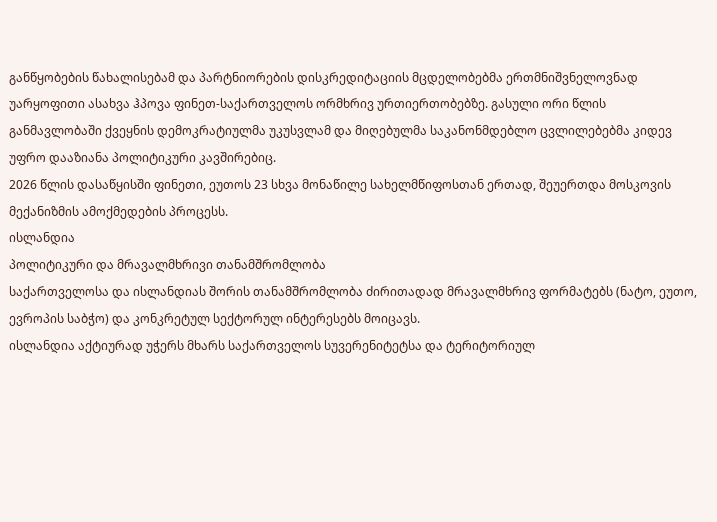განწყობების წახალისებამ და პარტნიორების დისკრედიტაციის მცდელობებმა ერთმნიშვნელოვნად უარყოფითი ასახვა ჰპოვა ფინეთ-საქართველოს ორმხრივ ურთიერთობებზე. გასული ორი წლის განმავლობაში ქვეყნის დემოკრატიულმა უკუსვლამ და მიღებულმა საკანონმდებლო ცვლილებებმა კიდევ უფრო დააზიანა პოლიტიკური კავშირებიც.
2026 წლის დასაწყისში ფინეთი, ეუთოს 23 სხვა მონაწილე სახელმწიფოსთან ერთად, შეუერთდა მოსკოვის მექანიზმის ამოქმედების პროცესს.
ისლანდია
პოლიტიკური და მრავალმხრივი თანამშრომლობა
საქართველოსა და ისლანდიას შორის თანამშრომლობა ძირითადად მრავალმხრივ ფორმატებს (ნატო, ეუთო, ევროპის საბჭო) და კონკრეტულ სექტორულ ინტერესებს მოიცავს.
ისლანდია აქტიურად უჭერს მხარს საქართველოს სუვერენიტეტსა და ტერიტორიულ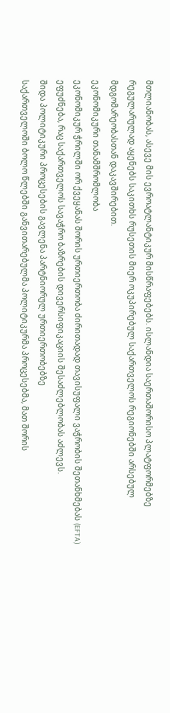მთლიანობას, ასევე მის ევროატლანტიკურ მისწრაფებებს. ისლანდია საერთაშორისო პლატფორმებზე რეგულარულად აყენებს საკითხს რუსეთის მიერ ოკუპირებულ საქართველოს რეგიონებში არსებულ მდგომარეობასთან დაკავშირებით.
ეკონომიკური თანამშრომლობა
ეკონომიკურ ჭრილში ორ ქვეყანას შორის ურთიერთობა ძირითადად თავისუფალი ვაჭრობის შეთანხმებას (EFTA) ეფუძნება, რაც საქართველოს სავაჭრო ბაზრების დივერსიფიკაციის შესაძლებლობას აძლევს.
შიდა პოლიტიკური პროცესების გავლენა პარტნიორულ ურთიერთობებზე
საქართველოში ბოლო წლებში განვითარებულმა პოლიტიკურმა პროცესებმა, მათ შორის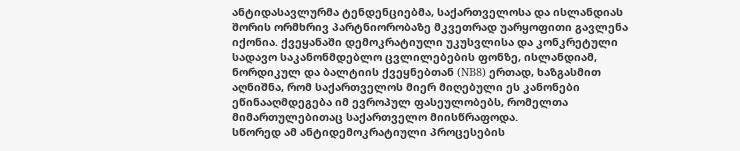ანტიდასავლურმა ტენდენციებმა, საქართველოსა და ისლანდიას შორის ორმხრივ პარტნიორობაზე მკვეთრად უარყოფითი გავლენა იქონია. ქვეყანაში დემოკრატიული უკუსვლისა და კონკრეტული სადავო საკანონმდებლო ცვლილებების ფონზე, ისლანდიამ, ნორდიკულ და ბალტიის ქვეყნებთან (NB8) ერთად, ხაზგასმით აღნიშნა, რომ საქართველოს მიერ მიღებული ეს კანონები ეწინააღმდეგება იმ ევროპულ ფასეულობებს, რომელთა მიმართულებითაც საქართველო მიისწრაფოდა.
სწორედ ამ ანტიდემოკრატიული პროცესების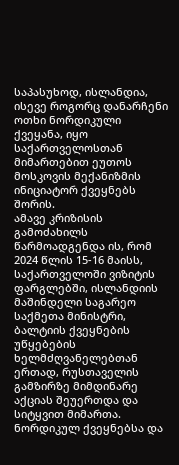საპასუხოდ, ისლანდია, ისევე როგორც დანარჩენი ოთხი ნორდიკული ქვეყანა, იყო საქართველოსთან მიმართებით ეუთოს მოსკოვის მექანიზმის ინიციატორ ქვეყნებს შორის.
ამავე კრიზისის გამოძახილს წარმოადგენდა ის, რომ 2024 წლის 15-16 მაისს, საქართველოში ვიზიტის ფარგლებში, ისლანდიის მაშინდელი საგარეო საქმეთა მინისტრი, ბალტიის ქვეყნების უწყებების ხელმძღვანელებთან ერთად, რუსთაველის გამზირზე მიმდინარე აქციას შეუერთდა და სიტყვით მიმართა.
ნორდიკულ ქვეყნებსა და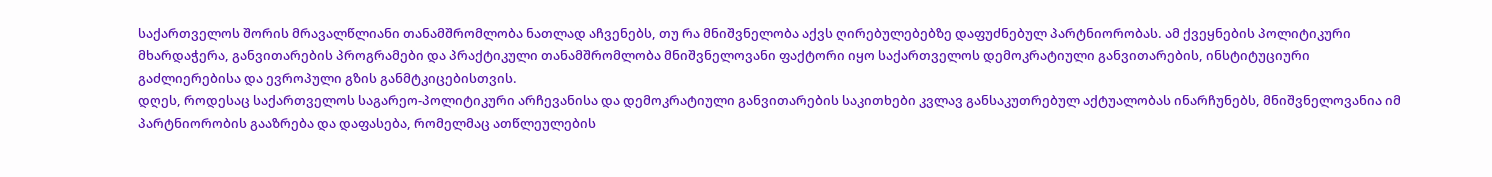საქართველოს შორის მრავალწლიანი თანამშრომლობა ნათლად აჩვენებს, თუ რა მნიშვნელობა აქვს ღირებულებებზე დაფუძნებულ პარტნიორობას. ამ ქვეყნების პოლიტიკური მხარდაჭერა, განვითარების პროგრამები და პრაქტიკული თანამშრომლობა მნიშვნელოვანი ფაქტორი იყო საქართველოს დემოკრატიული განვითარების, ინსტიტუციური გაძლიერებისა და ევროპული გზის განმტკიცებისთვის.
დღეს, როდესაც საქართველოს საგარეო-პოლიტიკური არჩევანისა და დემოკრატიული განვითარების საკითხები კვლავ განსაკუთრებულ აქტუალობას ინარჩუნებს, მნიშვნელოვანია იმ პარტნიორობის გააზრება და დაფასება, რომელმაც ათწლეულების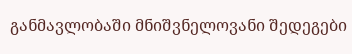განმავლობაში მნიშვნელოვანი შედეგები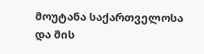მოუტანა საქართველოსა და მის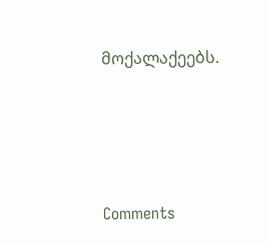მოქალაქეებს.




Comments